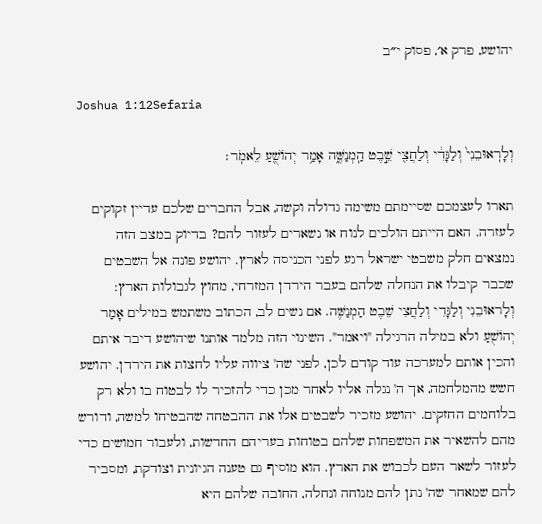יהושע, פרק א׳, פסוק י״ב

Joshua 1:12Sefaria

וְלָרֽאוּבֵנִי֙ וְלַגָּדִ֔י וְלַחֲצִ֖י שֵׁ֣בֶט הַֽמְנַשֶּׁ֑ה אָמַ֥ר יְהוֹשֻׁ֖עַ לֵאמֹֽר׃

תארו לעצמכם שסיימתם משימה גדולה וקשה, אבל החברים שלכם עדיין זקוקים לעזרה. האם הייתם הולכים לנוח או נשארים לעזור להם? בדיוק במצב הזה נמצאים חלק משבטי ישראל רגע לפני הכניסה לארץ. יהושע פונה אל השבטים שכבר קיבלו את הנחלה שלהם בעבר הירדן המזרחי, מחוץ לגבולות הארץ: וְלָראוּבֵנִי וְלַגָּדִי וְלַחֲצִי שֵׁבֶט הַמְנַשֶּׁה. אם נשים לב, הכתוב משתמש במילים אָמַר יְהוֹשֻׁעַ ולא במילה הרגילה "ויאמר". השינוי הזה מלמד אותנו שיהושע דיבר איתם והכין אותם למערכה עוד קודם לכן, לפני שה' ציווה עליו לחצות את הירדן. יהושע חשש מהמלחמה, אך ה' נגלה אליו לאחר מכן כדי להזכיר לו לבטוח בו ולא רק בלוחמים החזקים. יהושע מזכיר לשבטים אלו את ההבטחה שהבטיחו למשה, ודורש מהם להשאיר את המשפחות שלהם בטוחות בעריהם החדשות, ולעבור חמושים כדי לעזור לשאר העם לכבוש את הארץ. הוא מוסיף גם טענה הגיונית וצודקת, ומסביר להם שמאחר שה' נתן להם מנוחה ונחלה, החובה שלהם היא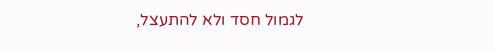לגמול חסד ולא להתעצל,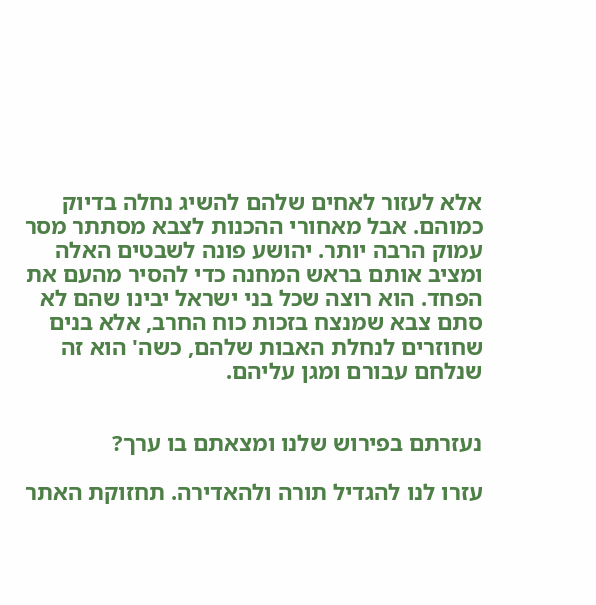אלא לעזור לאחים שלהם להשיג נחלה בדיוק כמוהם. אבל מאחורי ההכנות לצבא מסתתר מסר עמוק הרבה יותר. יהושע פונה לשבטים האלה ומציב אותם בראש המחנה כדי להסיר מהעם את הפחד. הוא רוצה שכל בני ישראל יבינו שהם לא סתם צבא שמנצח בזכות כוח החרב, אלא בנים שחוזרים לנחלת האבות שלהם, כשה' הוא זה שנלחם עבורם ומגן עליהם.


נעזרתם בפירוש שלנו ומצאתם בו ערך?

עזרו לנו להגדיל תורה ולהאדירה. תחזוקת האתר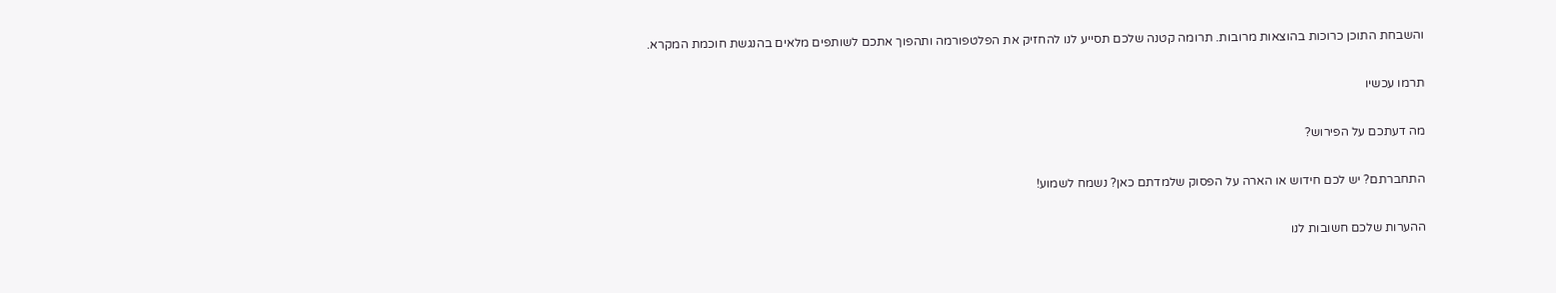והשבחת התוכן כרוכות בהוצאות מרובות. תרומה קטנה שלכם תסייע לנו להחזיק את הפלטפורמה ותהפוך אתכם לשותפים מלאים בהנגשת חוכמת המקרא.

תרמו עכשיו

מה דעתכם על הפירוש?

התחברתם? יש לכם חידוש או הארה על הפסוק שלמדתם כאן? נשמח לשמוע!

ההערות שלכם חשובות לנו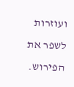ועוזרות לשפר את הפירוש.